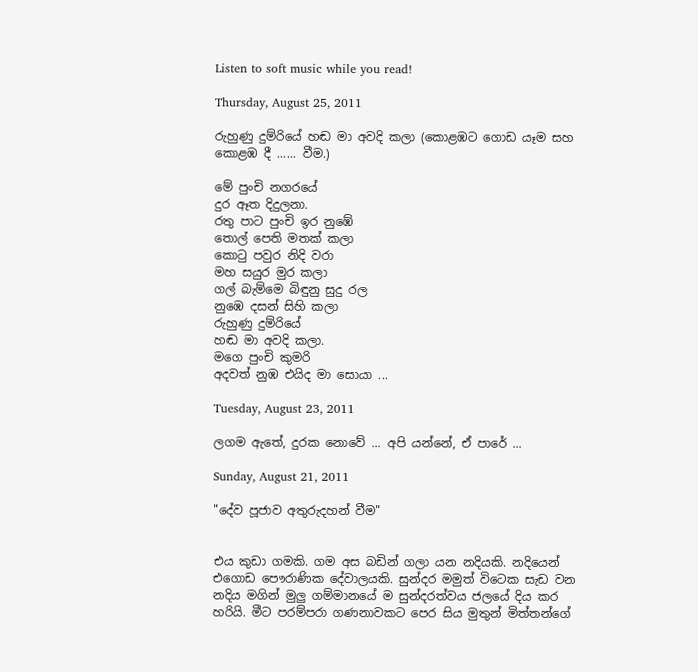Listen to soft music while you read!

Thursday, August 25, 2011

රුහුණු දුම්රියේ හඬ මා අවදි කලා (කොළඹට ගොඩ යෑම සහ කොළඹ දී ...... වීම.)

මේ පුංචි නගරයේ
දුර ඈත දිදුලනා.
රතු පාට පුංචි ඉර නුඹේ
තොල් පෙති මතක් කලා
කොටු පවුර නිදි වරා
මහ සයුර මුර කලා
ගල් බැම්මෙ බිඳුනු සුදු රල
නුඹෙ දසන් සිහි කලා
රුහුණු දුම්රියේ
හඬ මා අවදි කලා.
මගෙ පුංචි කුමරි
අදවත් නුඹ එයිද මා සොයා ...

Tuesday, August 23, 2011

ලගම ඇතේ, දුරක නොවේ ... අපි යන්නේ, ඒ පාරේ ...

Sunday, August 21, 2011

"දේව පූජාව අතුරුදහන් වීම"


එය කුඩා ගමකි. ගම අස බඩින් ගලා යන නදියකි. නදියෙන් එගොඩ පෞරාණික දේවාලයකි. සුන්දර මමුත් විටෙක සැඩ වන නදිය මගින් මුලු ගම්මානයේ ම සුන්දරත්වය ජලයේ දිය කර හරියි. මීට පරම්පරා ගණනාවකට පෙර සිය මුතුන් මිත්තන්ගේ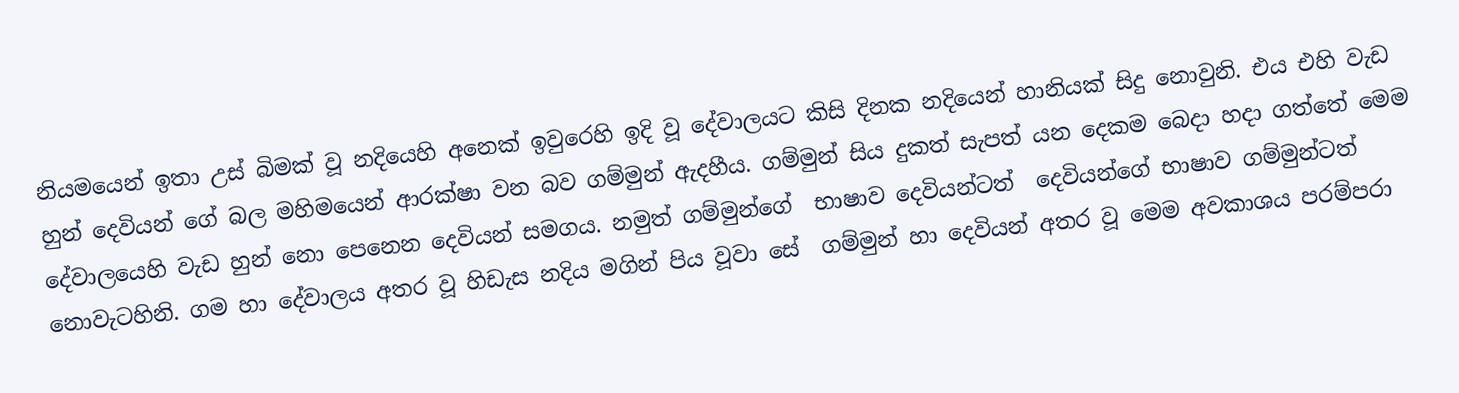නියමයෙන් ඉතා උස් බිමක් වූ නදියෙහි අනෙක් ඉවුරෙහි ඉදි වූ දේවාලයට කිසි දිනක නදියෙන් හානියක් සිදු නොවුනි. එය එහි වැඩ හුන් දෙවියන් ගේ බල මහිමයෙන් ආරක්ෂා වන බව ගම්මුන් ඇදහීය. ගම්මුන් සිය දුකත් සැපත් යන දෙකම බෙදා හදා ගත්තේ මෙම දේවාලයෙහි වැඩ හුන් නො පෙනෙන දෙවියන් සමගය. නමුත් ගම්මුන්ගේ  භාෂාව දෙවියන්ටත්  දෙවියන්ගේ භාෂාව ගම්මුන්ටත් නොවැටහිනි. ගම හා දේවාලය අතර වූ හිඩැස නදිය මගින් පිය වූවා සේ  ගම්මුන් හා දෙවියන් අතර වූ මෙම අවකාශය පරම්පරා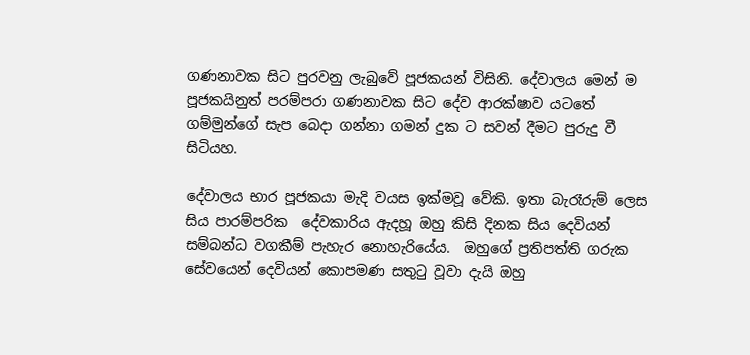ගණනාවක සිට පුරවනු ලැබුවේ පූජකයන් විසිනි. දේවාලය මෙන් ම පූජකයිනුත් පරම්පරා ගණනාවක සිට දේව ආරක්ෂාව යටතේ ගම්මුන්ගේ සැප බෙදා ගන්නා ගමන් දුක ට සවන් දීමට පුරුදු වී සිටියහ.

දේවාලය භාර පූජකයා මැදි වයස ඉක්මවූ වේකි. ඉතා බැරෑරුම් ලෙස සිය පාරම්පරික  දේවකාරිය ඇදහූ ඔහු කිසි දිනක සිය දෙවියන් සම්බන්ධ වගකීම් පැහැර නොහැරියේය.  ඔහුගේ ප්‍රතිපත්ති ගරුක සේවයෙන් දෙවියන් කොපමණ සතුටු වූවා දැයි ඔහු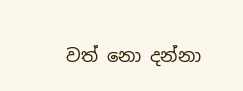වත් නො දන්නා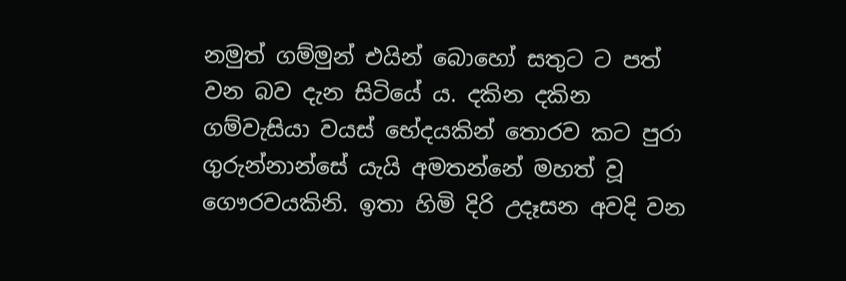නමුත් ගම්මුන් එයින් බොහෝ සතුට ට පත් වන බව දැන සිටියේ ය. දකින දකින ගම්වැසියා වයස් භේදයකින් තොරව කට පුරා ගුරුන්නාන්සේ යැයි අමතන්නේ මහත් වූ ගෞරවයකිනි. ඉතා හිමි දිරි උදෑසන අවදි වන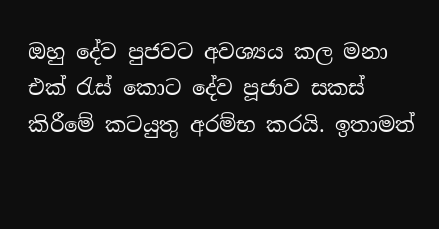ඔහු දේව පුජවට අවශ්‍ය‍ය‍ කල මනා එක් රැස් කොට දේව පූජාව සකස් කිරීමේ කටයුතු අරම්භ කරයි. ඉතාමත්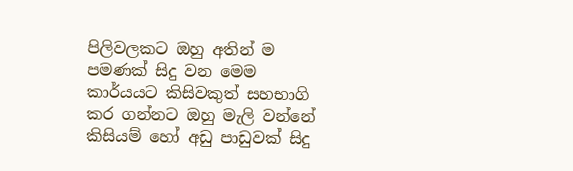පිලිවලකට ඔහු අතින් ම පමණක් සිදු වන මෙම කාර්යයට කිසිවකුත් සහභාගි කර ගන්නට ඔහු මැලි වන්නේ කිසියම් හෝ අඩු පාඩුවක් සිදු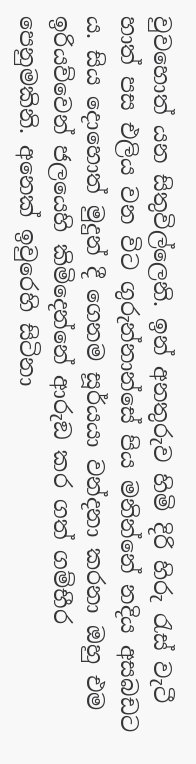වුවහොත් යන සිතුවිල්ලෙනි. ඉන් අනතුරුව හිමි දිරි හිරු රැස් වැටී හාත් පස එලිය වන විට ගුරුන්නාන්සේ පිය මනින්නේ නදිය අසබඩට ය. සිය දොහොත් මුදුන් දී ගෙනම සූර්ය‍යා වන්දනා කරනා ඔහු එම ඉරියව්වෙන් ජලයෙහි කිමිදෙන්නේ ආරුඞ කර ගත් ගම්භීර පෙනුමකිනි. අනෙක් ඉවුරෙහි සිටිනා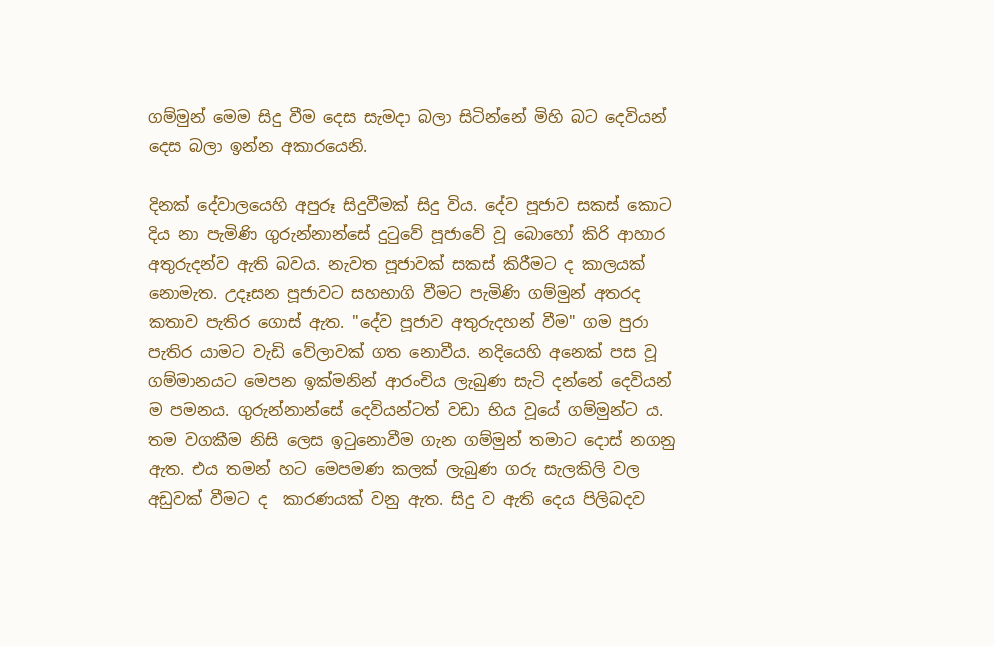ගම්මුන් මෙම සිදු වීම දෙස සැමදා බලා සිටින්නේ මිහි බට දෙවියන් දෙස බලා ඉන්න අකාරයෙනි.

දිනක් දේවාලයෙහි අපුරූ සිදුවීමක් සිදු විය. දේව පූජාව සකස් කොට දිය නා පැමිණි ගුරුන්නාන්සේ දුටුවේ පූජාවේ වූ බොහෝ කිරි ආහාර අතුරුදන්ව ඇති බවය. නැවත පූජාවක් සකස් කිරීමට ද කාලයක් නොමැත. උදෑසන පූජාවට සහභාගි වීමට පැමිණි ගම්මුන් අතරද කතාව පැතිර ගොස් ඇත. "දේව පූජාව අතුරුදහන් වීම" ගම පුරා පැතිර යාමට වැඩි වේලාවක් ගත නොවීය. නදියෙහි අනෙක් පස වූ ගම්මානයට මෙපන ඉක්මනින් ආරංචිය ලැබුණ සැටි දන්නේ දෙවියන් ම පමනය. ගුරුන්නාන්සේ දෙවියන්ටත් වඩා භිය වූයේ ගම්මුන්ට ය. තම වගකීම නිසි ලෙස ඉටුනොවීම ගැන ගම්මුන් තමාට දොස් නගනු ඇත. එය තමන් හට මෙපමණ කලක් ලැබුණ ගරු සැලකිලි වල අඩුවක් වීමට ද  කාරණයක් වනු ඇත. සිදු ව ඇති දෙය පිලිබදව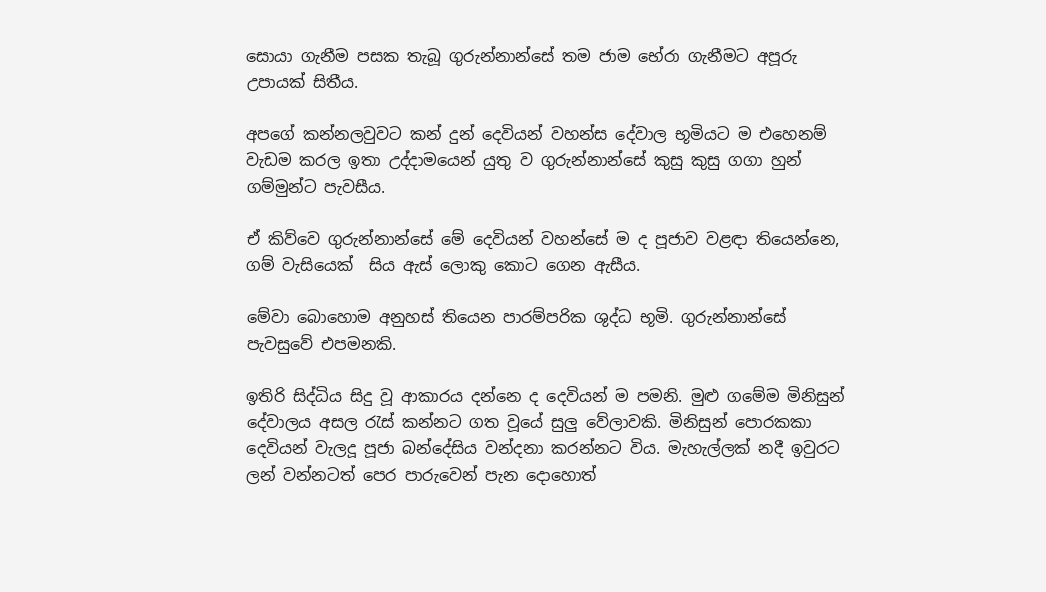සොයා ගැනීම පසක තැබූ ගුරුන්නාන්සේ තම ජාම භේරා ගැනීමට අපූරු උපායක් සිතීය.

අපගේ කන්නලවුවට කන් දුන් දෙවියන් වහන්ස දේවාල භූමියට ම එහෙනම් වැඩම කරල ඉතා උද්දාමයෙන් යුතු ව ගුරුන්නාන්සේ කුසු කුසු ගගා හුන් ගම්මුන්ට පැවසීය.

ඒ කිව්වෙ ගුරුන්නාන්සේ මේ දෙවියන් වහන්සේ ම ද පූජාව වළඳා තියෙන්නෙ, ගම් වැසියෙක්  සිය ඇස් ලොකු කොට ගෙන ඇසීය.

මේවා බොහොම අනුහස් තියෙන පාරම්පරික ශුද්ධ භූමි. ගුරුන්නාන්සේ පැවසුවේ එපමනකි.

ඉතිරි සිද්ධිය සිදු වූ ආකාරය දන්නෙ ද දෙවියන් ම පමනි. මුළු ගමේම මිනිසුන් දේවාලය අසල රැස් කන්නට ගත වූයේ සුලු වේලාවකි. මිනිසුන් පොරකකා දෙවියන් වැලදූ පූජා බන්දේසිය වන්දනා කරන්නට විය. මැහැල්ලක් නදී ඉවුරට ලන් වන්නටත් පෙර පාරුවෙන් පැන දොහොත්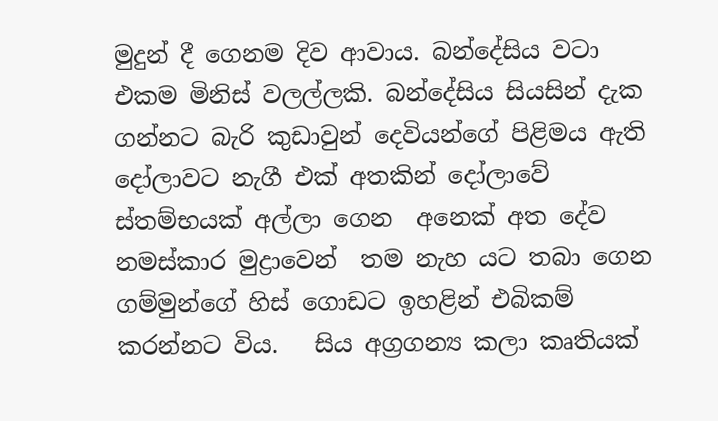මුදුන් දී ගෙනම දිව ආවාය. බන්දේසිය වටා එකම මිනිස් වලල්ලකි. බන්දේසිය සියසින් දැක ගන්නට බැරි කුඩාවුන් දෙවියන්ගේ පිළිමය ඇති දෝලාවට නැගී එක් අතකින් දෝලාවේ ස්තම්භයක් අල්ලා ගෙන  අනෙක් අත දේව නමස්කාර මුද්‍රාවෙන්  තම නැහ යට තබා ගෙන ගම්මුන්ගේ හිස් ගොඩට ඉහළින් එබිකම් කරන්නට විය.   සිය අග්‍රගන්‍ය කලා කෘතියක්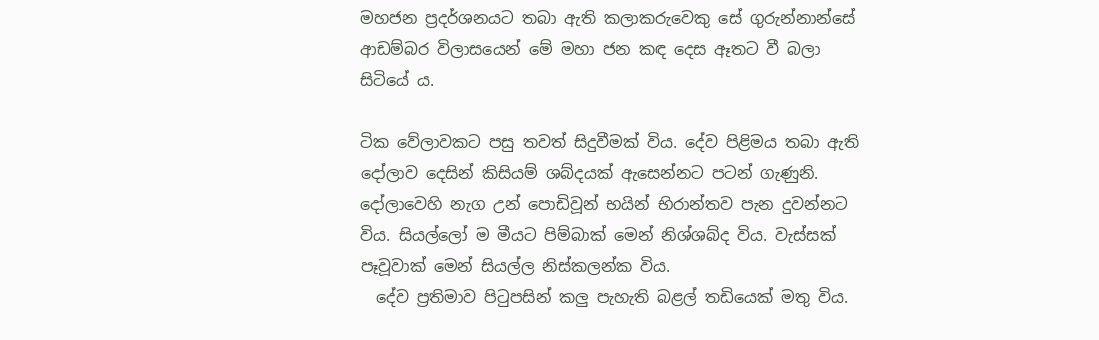මහජන ප්‍රදර්ශනයට තබා ඇති කලාකරුවෙකු සේ ගුරුන්නාන්සේ ආඩම්බර විලාසයෙන් මේ මහා ජන කඳ දෙස ඈතට වී බලා සිටියේ ය.

ටික වේලාවකට පසු තවත් සිදුවීමක් විය. දේව පිළිමය තබා ඇති දෝලාව දෙසින් කිසියම් ශබ්දයක් ඇසෙන්නට පටන් ගැණුනි. දෝලාවෙහි නැග උන් පොඩිවූන් භයින් භිරාන්තව පැන දුවන්නට විය. සියල්ලෝ ම මීයට පිම්බාක් මෙන් නිශ්ශබ්ද විය. වැස්සක් පෑවූවාක් මෙන් සියල්ල නිස්කලන්ක විය.
  දේව ප්‍රතිමාව පිටුපසින් කලු පැහැති බළල් තඩියෙක් මතු විය.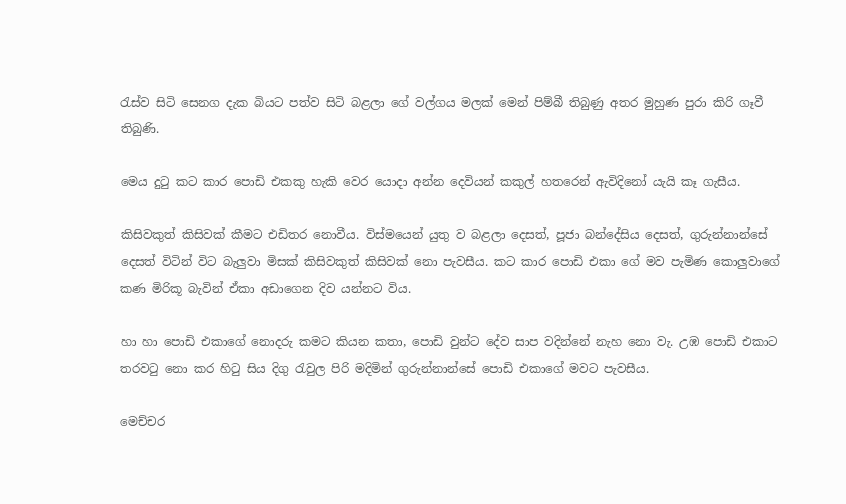රැස්ව සිටි සෙනග දැක බියට පත්ව සිටි බළලා ගේ වල්ගය මලක් මෙන් පිම්බී තිබුණු අතර මුහුණ පුරා කිරි ගෑවී තිබුණි.

මෙය දුටු කට කාර පොඩි එකකු හැකි වෙර යොදා අන්න දෙවියන් කකුල් හතරෙන් ඇවිදිනෝ යැයි කෑ ගැසීය.

කිසිවකුත් කිසිවක් කීමට එඩිතර නොවීය. විස්මයෙන් යුතු ව බළලා දෙසත්, පූජා බන්දේසිය දෙසත්, ගුරුන්නාන්සේ දෙසත් විටින් විට බැලුවා මිසක් කිසිවකුත් කිසිවක් නො පැවසීය. කට කාර පොඩි එකා ගේ මව පැමිණ කොලුවාගේ කණ මිරිකූ බැවින් ඒකා අඩාගෙන දිව යන්නට විය.

හා හා පොඩි එකාගේ නොදරු කමට කියන කතා, පොඩි වුන්ට දේව සාප වදින්නේ නැහ නො වැ. උඹ පොඩි එකාට තරවටු නො කර හිටු සිය දිගු රැවුල පිරි මදිමින් ගුරුන්නාන්සේ පොඩි එකාගේ මවට පැවසීය.

මෙච්චර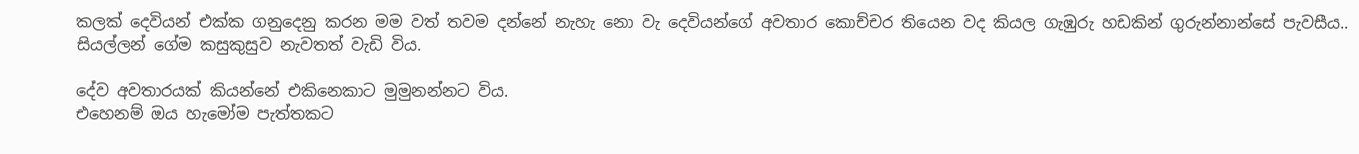කලක් දෙවියන් එක්ක ගනුදෙනු කරන මම වත් තවම දන්නේ නැහැ නො වැ දෙවියන්ගේ අවතාර කොච්චර තියෙන වද කියල ගැඹුරු හඩකින් ගුරුන්නාන්සේ පැවසීය..
සියල්ලන් ගේම කසුකුසුව නැවතත් වැඩි විය.

දේව අවතාරයක් කියන්නේ එකිනෙකාට මුමුනන්නට විය.
එහෙනම් ඔය හැමෝම පැත්තකට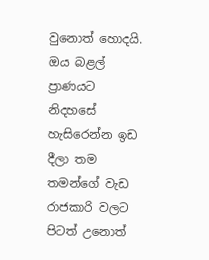වුනොත් හොදයි. ඔය බළල් ප්‍රාණයට නිදහසේ හැසිරෙන්න ඉඩ දීලා තම තමන්ගේ වැඩ රාජකාරි වලට පිටත් උනොත්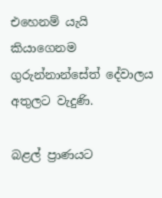එහෙනම් යැයි කියාගෙනම ගුරුන්නාන්සේත් දේවාලය අතුලට වැදුණි.

බළල් ප්‍රාණයට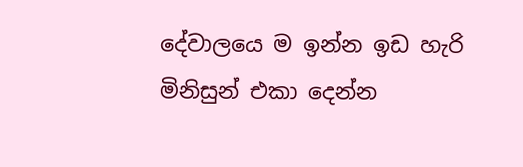දේවාලයෙ ම ඉන්න ඉඩ හැරි මිනිසුන් එකා දෙන්න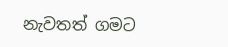නැවතත් ගමට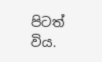පිටත් විය.